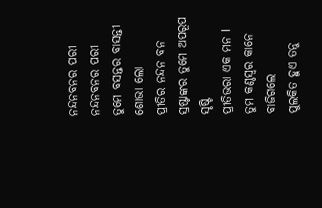ନନ୍ଦନବନର ପରୀ
ନନ୍ଦନବନର ପରୀ
ତୁମେ ବସନ୍ତର ବାସନ୍ତୀ ଶୋଭା ଲୋ
ପ୍ରୀତିର ନନ୍ଦନ ବନ
ସ୍ରଷ୍ଟାଙ୍କର ତୁମେ ଅପରୂପ ସୃଷ୍ଟି
ପ୍ରୀତିଭରା ଏକ ମନ I
ତୁମ କଣ୍ଠସ୍ୱର କାନେ ବାଜିଗଲେ
ପୁଲକିତ ହୁଏ ତନୁ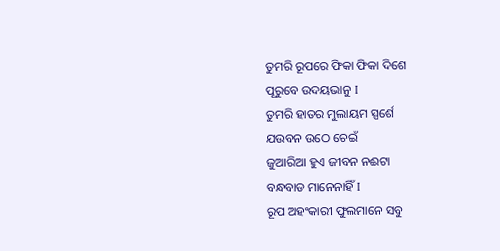ତୁମରି ରୂପରେ ଫିକା ଫିକା ଦିଶେ
ପୂରୁବେ ଉଦୟଭାନୁ I
ତୁମରି ହାତର ମୁଲାୟମ ସ୍ପର୍ଶେ
ଯଉବନ ଉଠେ ଚେଇଁ
ଜୁଆରିଆ ହୁଏ ଜୀବନ ନଈଟା
ବନ୍ଧବାଡ ମାନେନାହିଁ I
ରୂପ ଅହଂକାରୀ ଫୁଲମାନେ ସବୁ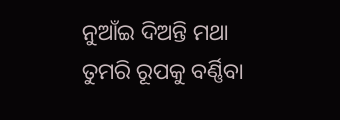ନୁଆଁଇ ଦିଅନ୍ତି ମଥା
ତୁମରି ରୂପକୁ ବର୍ଣ୍ଣିବା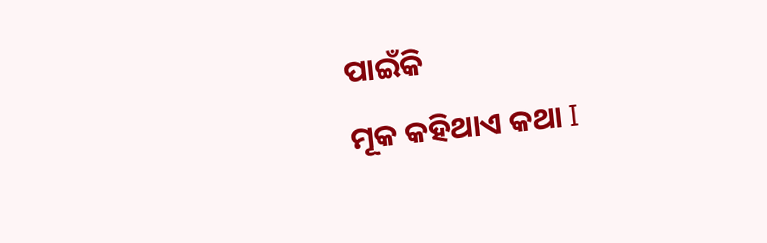ପାଇଁକି
ମୂକ କହିଥାଏ କଥା I